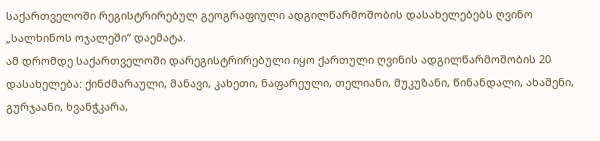საქართველოში რეგისტრირებულ გეოგრაფიული ადგილწარმოშობის დასახელებებს ღვინო „სალხინოს ოჯალეში“ დაემატა.
ამ დრომდე საქართველოში დარეგისტრირებული იყო ქართული ღვინის ადგილწარმოშობის 20 დასახელება: ქინძმარაული, მანავი, კახეთი, ნაფარეული, თელიანი, მუკუზანი, წინანდალი, ახაშენი, გურჯაანი, ხვანჭკარა,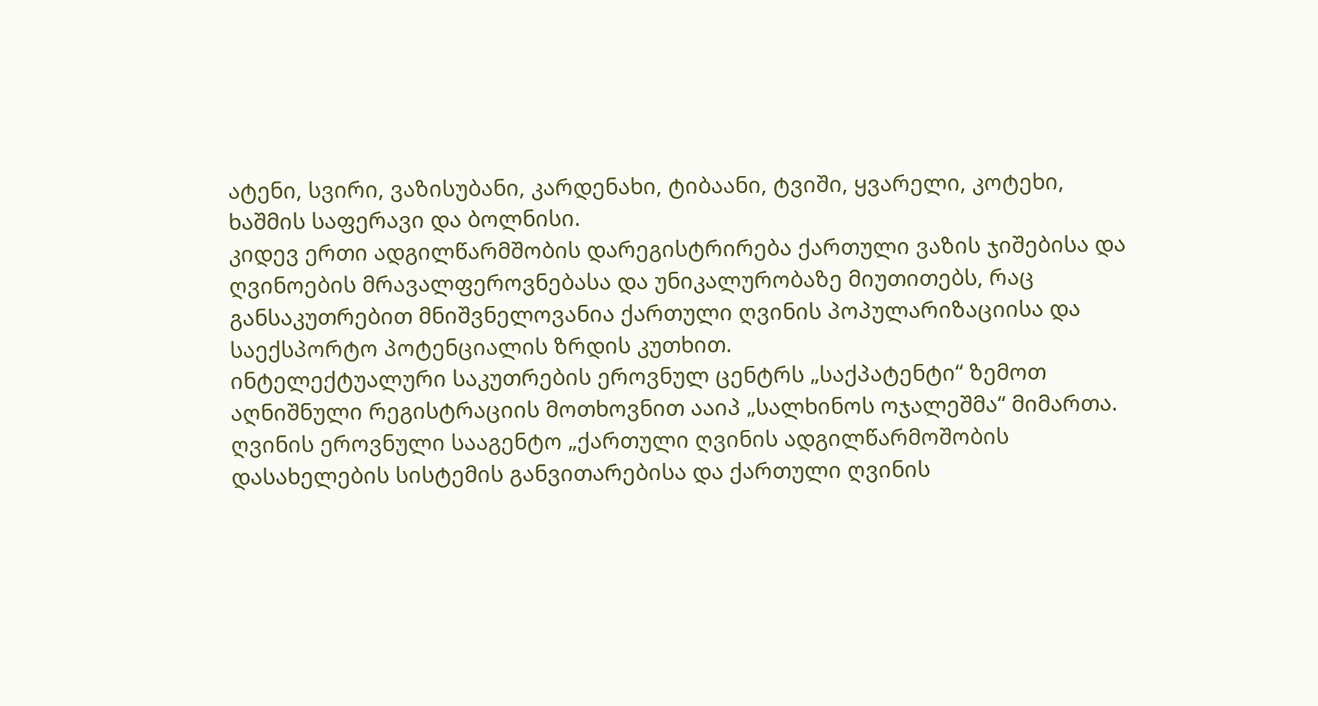ატენი, სვირი, ვაზისუბანი, კარდენახი, ტიბაანი, ტვიში, ყვარელი, კოტეხი, ხაშმის საფერავი და ბოლნისი.
კიდევ ერთი ადგილწარმშობის დარეგისტრირება ქართული ვაზის ჯიშებისა და ღვინოების მრავალფეროვნებასა და უნიკალურობაზე მიუთითებს, რაც განსაკუთრებით მნიშვნელოვანია ქართული ღვინის პოპულარიზაციისა და საექსპორტო პოტენციალის ზრდის კუთხით.
ინტელექტუალური საკუთრების ეროვნულ ცენტრს „საქპატენტი“ ზემოთ აღნიშნული რეგისტრაციის მოთხოვნით ააიპ „სალხინოს ოჯალეშმა“ მიმართა. ღვინის ეროვნული სააგენტო „ქართული ღვინის ადგილწარმოშობის დასახელების სისტემის განვითარებისა და ქართული ღვინის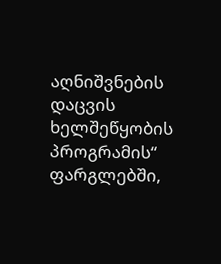აღნიშვნების დაცვის ხელშეწყობის პროგრამის“ ფარგლებში,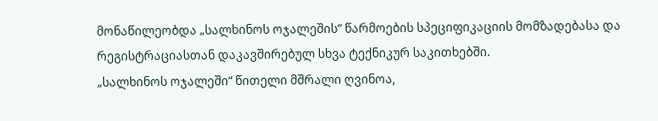მონაწილეობდა „სალხინოს ოჯალეშის“ წარმოების სპეციფიკაციის მომზადებასა და რეგისტრაციასთან დაკავშირებულ სხვა ტექნიკურ საკითხებში.
„სალხინოს ოჯალეში“ წითელი მშრალი ღვინოა,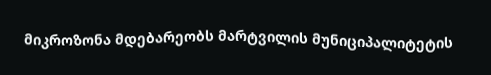მიკროზონა მდებარეობს მარტვილის მუნიციპალიტეტის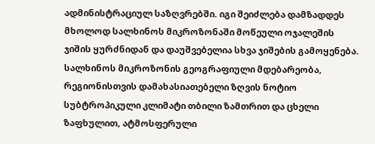ადმინისტრაციულ საზღვრებში. იგი შეიძლება დამზადდეს მხოლოდ სალხინოს მიკროზონაში მოწეული ოჯალეშის ჯიშის ყურძნიდან და დაუშვებელია სხვა ჯიშების გამოყენება. სალხინოს მიკროზონის გეოგრაფიული მდებარეობა, რეგიონისთვის დამახასიათებელი ზღვის ნოტიო სუბტროპიკული კლიმატი თბილი ზამთრით და ცხელი ზაფხულით, ატმოსფერული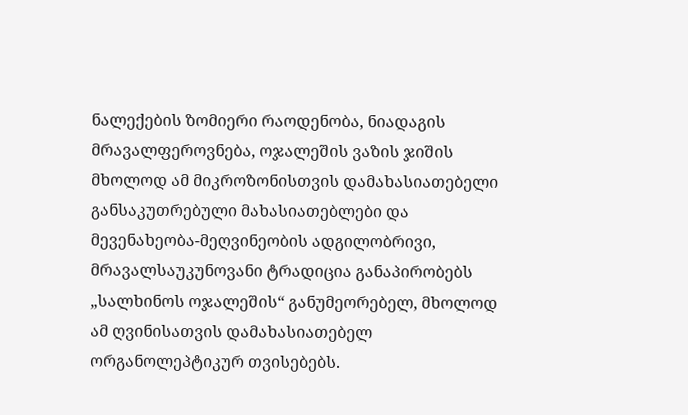ნალექების ზომიერი რაოდენობა, ნიადაგის მრავალფეროვნება, ოჯალეშის ვაზის ჯიშის მხოლოდ ამ მიკროზონისთვის დამახასიათებელი განსაკუთრებული მახასიათებლები და მევენახეობა-მეღვინეობის ადგილობრივი, მრავალსაუკუნოვანი ტრადიცია განაპირობებს „სალხინოს ოჯალეშის“ განუმეორებელ, მხოლოდ ამ ღვინისათვის დამახასიათებელ ორგანოლეპტიკურ თვისებებს.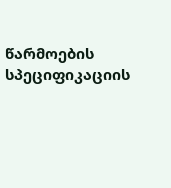წარმოების სპეციფიკაციის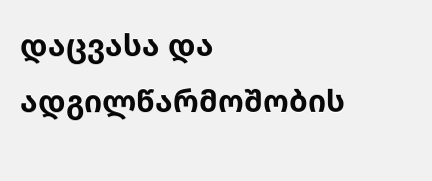დაცვასა და ადგილწარმოშობის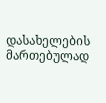დასახელების მართებულად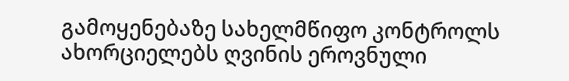გამოყენებაზე სახელმწიფო კონტროლს ახორციელებს ღვინის ეროვნული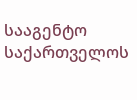სააგენტო საქართველოს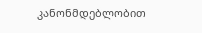კანონმდებლობით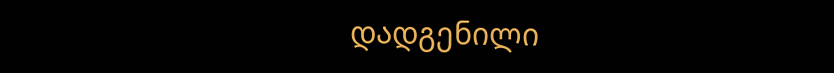დადგენილი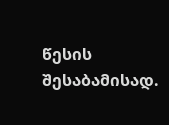წესის შესაბამისად.